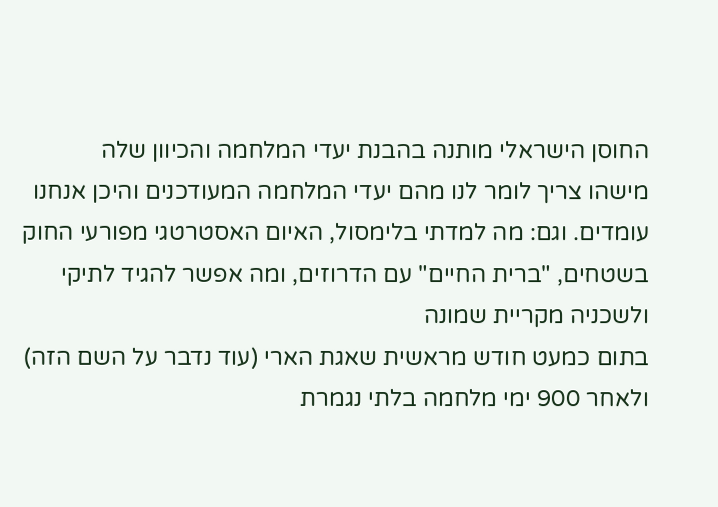החוסן הישראלי מותנה בהבנת יעדי המלחמה והכיוון שלה
מישהו צריך לומר לנו מהם יעדי המלחמה המעודכנים והיכן אנחנו עומדים. וגם: מה למדתי בלימסול, האיום האסטרטגי מפורעי החוק בשטחים, "ברית החיים" עם הדרוזים, ומה אפשר להגיד לתיקי ולשכניה מקריית שמונה
בתום כמעט חודש מראשית שאגת הארי (עוד נדבר על השם הזה) ולאחר 900 ימי מלחמה בלתי נגמרת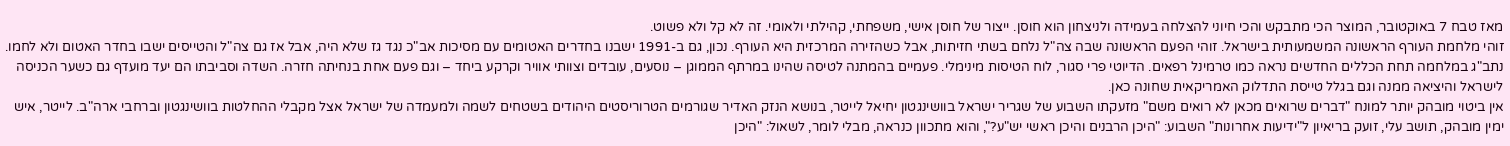מאז טבח 7 באוקטובר, המוצר הכי מתבקש והכי חיוני להצלחה בעמידה ולניצחון הוא חוסן. ייצור של חוסן אישי, משפחתי, קהילתי ולאומי. זה לא קל ולא פשוט.
זוהי מלחמת העורף הראשונה המשמעותית בישראל. זוהי הפעם הראשונה שבה צה"ל נלחם בשתי חזיתות, אבל כשהזירה המרכזית היא העורף. נכון, גם ב-1991 ישבנו בחדרים האטומים עם מסיכות אב"כ נגד גז שלא היה, אבל אז גם צה"ל והטייסים ישבו בחדר האטום ולא לחמו.
נתב"ג במלחמה תחת הכללים החדשים נראה כמו טרמינל רפאים. הדיוטי פרי סגור, לוח הטיסות מינימלי. פעמיים בהמתנה לטיסה שהינו במרתף הממוגן – נוסעים, עובדים וצוותי אוויר וקרקע ביחד – וגם פעם אחת בנחיתה חזרה. השדה וסביבתו הם יעד מועדף גם כשער הכניסה לישראל והיציאה ממנה וגם בגלל טייסת התדלוק האמריקאית שחונה כאן.
אין ביטוי מובהק יותר למונח "דברים שרואים מכאן לא רואים משם" מזעקתו השבוע של שגריר ישראל בוושינגטון יחיאל לייטר, בנושא הנזק האדיר שגורמים הטרוריסטים היהודים בשטחים לשמה ולמעמדה של ישראל אצל מקבלי ההחלטות בוושינגטון וברחבי ארה"ב. לייטר, איש ימין מובהק, תושב עלי, זועק בריאיון ל"ידיעות אחרונות" השבוע: "היכן הרבנים והיכן ראשי יש"ע?", והוא מתכוון כנראה, מבלי לומר, לשאול: "היכן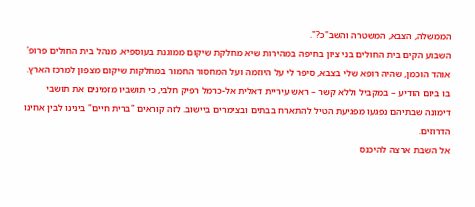הממשלה, הצבא, המשטרה והשב"כ?".
השבוע הקים בית החולים בני ציון בחיפה במהירות שיא מחלקת שיקום ממוגנת בעוספיא. מנהל בית החולים פרופ' אוהד הוכמן, שהיה רופא שלי בצבא, סיפר לי על היוזמה ועל המחסור החמור במחלקות שיקום מצפון למרכז הארץ. בו ביום הודיע – במקביל וללא קשר – ראש עיריית דאלית אל-כרמל רפיק חלבי, כי תושביו מזמינים את תושבי דימונה שבתיהם נפגעו מפגיעת הטיל להתארח בבתים ובצימרים ביישוב. לזה קוראים "ברית חיים" בינינו לבין אחינו הדרוזים.
אל השבת ארצה להיכנס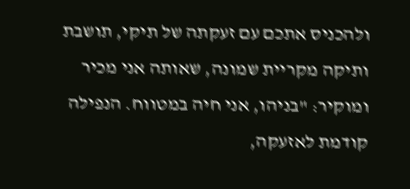ולהכניס אתכם עם זעקתה של תיקי, תושבת ותיקה מקריית שמונה, שאותה אני מכיר ומוקיר: "בניהו, אני חיה במטווח. הנפילה קודמת לאזעקה,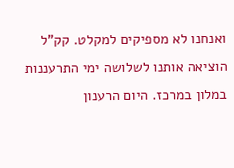ואנחנו לא מספיקים למקלט. קק"ל הוציאה אותנו לשלושה ימי התרעננות במלון במרכז. היום הרענון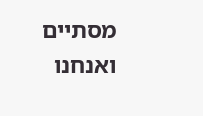מסתיים ואנחנו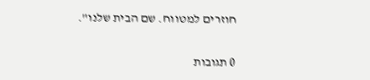חוזרים למטווח. שם הבית שלנו".

0 תגובות